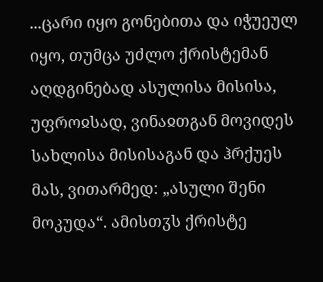...ცარი იყო გონებითა და იჭუეულ იყო, თუმცა უძლო ქრისტემან აღდგინებად ასულისა მისისა, უფროჲსად, ვინაჲთგან მოვიდეს სახლისა მისისაგან და ჰრქუეს მას, ვითარმედ: „ასული შენი მოკუდა“. ამისთჳს ქრისტე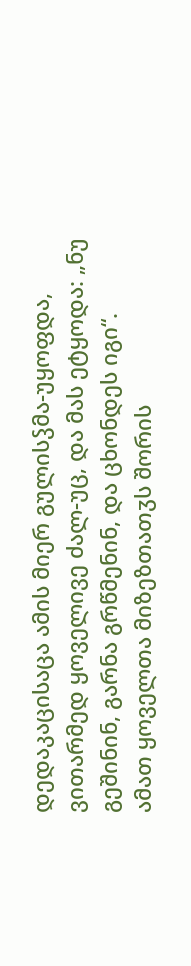დედაკაცისაცა ამის მიერ გულისჴმა-უყოფდა, ვითარმედ ყოველივე ძალ-უც, და მას ეტყოდა: „ნუ გეშინინ, გარნა გრწმენინ, და ცხონდეს იგი“.
ამათ ყოველთა მიზეზთათჳს შორის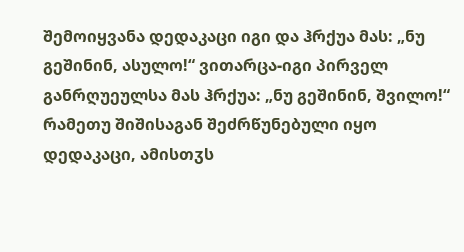შემოიყვანა დედაკაცი იგი და ჰრქუა მას: „ნუ გეშინინ, ასულო!“ ვითარცა-იგი პირველ განრღუეულსა მას ჰრქუა: „ნუ გეშინინ, შვილო!“ რამეთუ შიშისაგან შეძრწუნებული იყო დედაკაცი, ამისთჳს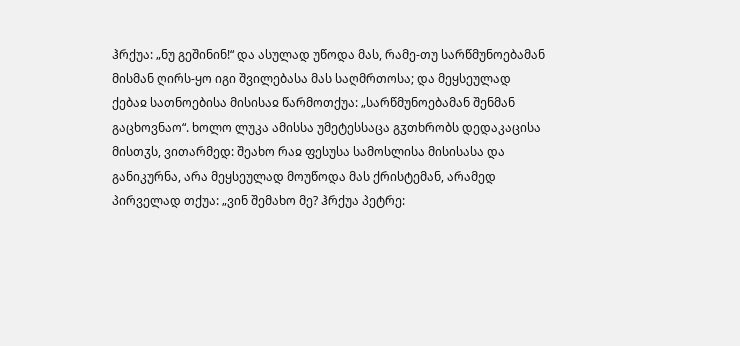ჰრქუა: „ნუ გეშინინ!“ და ასულად უწოდა მას, რამე-თუ სარწმუნოებამან მისმან ღირს-ყო იგი შვილებასა მას საღმრთოსა; და მეყსეულად ქებაჲ სათნოებისა მისისაჲ წარმოთქუა: „სარწმუნოებამან შენმან გაცხოვნაო“. ხოლო ლუკა ამისსა უმეტესსაცა გჳთხრობს დედაკაცისა მისთჳს, ვითარმედ: შეახო რაჲ ფესუსა სამოსლისა მისისასა და განიკურნა, არა მეყსეულად მოუწოდა მას ქრისტემან, არამედ პირველად თქუა: „ვინ შემახო მე? ჰრქუა პეტრე: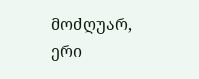მოძღუარ, ერი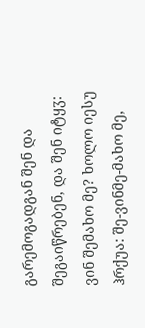გარემოგადგან შენ და შეგაიწრებენ, და შენ იტყჳ: ვინ შემახო მე? ხოლო იესუ ჰრქუა: შე-ვინმე-მახო მე,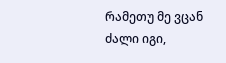რამეთუ მე ვცან ძალი იგი,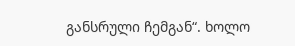განსრული ჩემგან“. ხოლო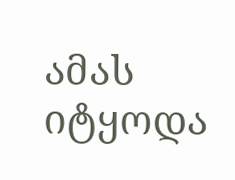ამას იტყოდა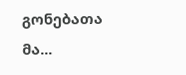გონებათა მა...